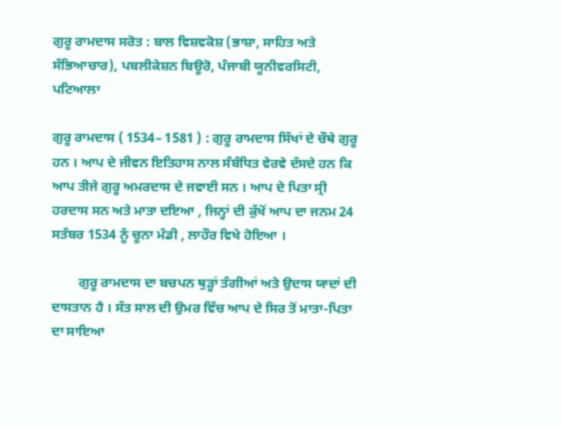ਗੁਰੂ ਰਾਮਦਾਸ ਸਰੋਤ : ਬਾਲ ਵਿਸ਼ਵਕੋਸ਼ (ਭਾਸ਼ਾ, ਸਾਹਿਤ ਅਤੇ ਸੱਭਿਆਚਾਰ), ਪਬਲੀਕੇਸ਼ਨ ਬਿਊਰੋ, ਪੰਜਾਬੀ ਯੂਨੀਵਰਸਿਟੀ, ਪਟਿਆਲਾ

ਗੁਰੂ ਰਾਮਦਾਸ ( 1534– 1581 ) : ਗੁਰੂ ਰਾਮਦਾਸ ਸਿੱਖਾਂ ਦੇ ਚੌਥੇ ਗੁਰੂ ਹਨ । ਆਪ ਦੇ ਜੀਵਨ ਇਤਿਹਾਸ ਨਾਲ ਸੰਬੰਧਿਤ ਵੇਰਵੇ ਦੱਸਦੇ ਹਨ ਕਿ ਆਪ ਤੀਜੇ ਗੁਰੂ ਅਮਰਦਾਸ ਦੇ ਜਵਾਈ ਸਨ । ਆਪ ਦੇ ਪਿਤਾ ਸ੍ਰੀ ਹਰਦਾਸ ਸਨ ਅਤੇ ਮਾਤਾ ਦਇਆ , ਜਿਨ੍ਹਾਂ ਦੀ ਕੁੱਖੋਂ ਆਪ ਦਾ ਜਨਮ 24 ਸਤੰਬਰ 1534 ਨੂੰ ਚੂਨਾ ਮੰਡੀ , ਲਾਹੌਰ ਵਿਖੇ ਹੋਇਆ ।

        ਗੁਰੂ ਰਾਮਦਾਸ ਦਾ ਬਚਪਨ ਥੁੜ੍ਹਾਂ ਤੰਗੀਆਂ ਅਤੇ ਉਦਾਸ ਯਾਦਾਂ ਦੀ ਦਾਸਤਾਨ ਹੈ । ਸੱਤ ਸਾਲ ਦੀ ਉਮਰ ਵਿੱਚ ਆਪ ਦੇ ਸਿਰ ਤੋਂ ਮਾਤਾ-ਪਿਤਾ ਦਾ ਸਾਇਆ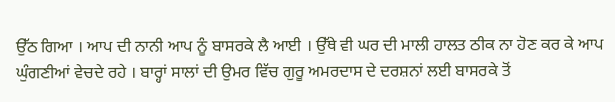ਉੱਠ ਗਿਆ । ਆਪ ਦੀ ਨਾਨੀ ਆਪ ਨੂੰ ਬਾਸਰਕੇ ਲੈ ਆਈ । ਉੱਥੇ ਵੀ ਘਰ ਦੀ ਮਾਲੀ ਹਾਲਤ ਠੀਕ ਨਾ ਹੋਣ ਕਰ ਕੇ ਆਪ ਘੁੰਗਣੀਆਂ ਵੇਚਦੇ ਰਹੇ । ਬਾਰ੍ਹਾਂ ਸਾਲਾਂ ਦੀ ਉਮਰ ਵਿੱਚ ਗੁਰੂ ਅਮਰਦਾਸ ਦੇ ਦਰਸ਼ਨਾਂ ਲਈ ਬਾਸਰਕੇ ਤੋਂ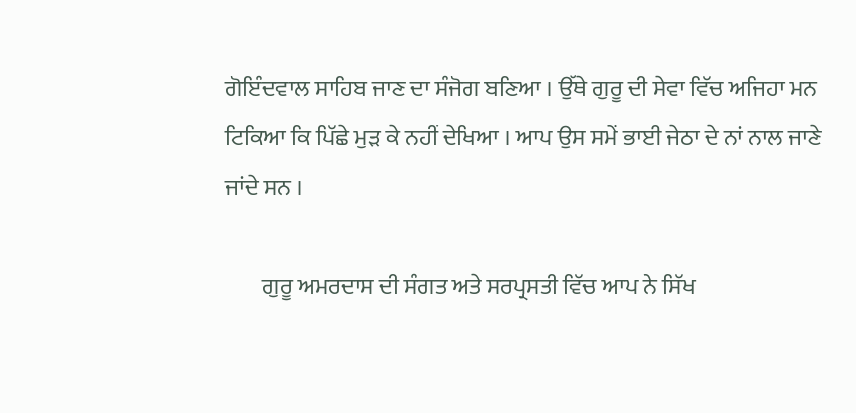ਗੋਇੰਦਵਾਲ ਸਾਹਿਬ ਜਾਣ ਦਾ ਸੰਜੋਗ ਬਣਿਆ । ਉੱਥੇ ਗੁਰੂ ਦੀ ਸੇਵਾ ਵਿੱਚ ਅਜਿਹਾ ਮਨ ਟਿਕਿਆ ਕਿ ਪਿੱਛੇ ਮੁੜ ਕੇ ਨਹੀਂ ਦੇਖਿਆ । ਆਪ ਉਸ ਸਮੇਂ ਭਾਈ ਜੇਠਾ ਦੇ ਨਾਂ ਨਾਲ ਜਾਣੇ ਜਾਂਦੇ ਸਨ ।

        ਗੁਰੂ ਅਮਰਦਾਸ ਦੀ ਸੰਗਤ ਅਤੇ ਸਰਪ੍ਰਸਤੀ ਵਿੱਚ ਆਪ ਨੇ ਸਿੱਖ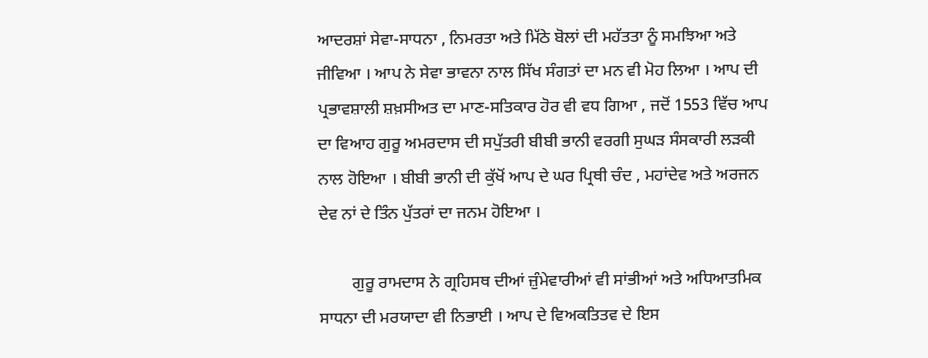ਆਦਰਸ਼ਾਂ ਸੇਵਾ-ਸਾਧਨਾ , ਨਿਮਰਤਾ ਅਤੇ ਮਿੱਠੇ ਬੋਲਾਂ ਦੀ ਮਹੱਤਤਾ ਨੂੰ ਸਮਝਿਆ ਅਤੇ ਜੀਵਿਆ । ਆਪ ਨੇ ਸੇਵਾ ਭਾਵਨਾ ਨਾਲ ਸਿੱਖ ਸੰਗਤਾਂ ਦਾ ਮਨ ਵੀ ਮੋਹ ਲਿਆ । ਆਪ ਦੀ ਪ੍ਰਭਾਵਸ਼ਾਲੀ ਸ਼ਖ਼ਸੀਅਤ ਦਾ ਮਾਣ-ਸਤਿਕਾਰ ਹੋਰ ਵੀ ਵਧ ਗਿਆ , ਜਦੋਂ 1553 ਵਿੱਚ ਆਪ ਦਾ ਵਿਆਹ ਗੁਰੂ ਅਮਰਦਾਸ ਦੀ ਸਪੁੱਤਰੀ ਬੀਬੀ ਭਾਨੀ ਵਰਗੀ ਸੁਘੜ ਸੰਸਕਾਰੀ ਲੜਕੀ ਨਾਲ ਹੋਇਆ । ਬੀਬੀ ਭਾਨੀ ਦੀ ਕੁੱਖੋਂ ਆਪ ਦੇ ਘਰ ਪ੍ਰਿਥੀ ਚੰਦ , ਮਹਾਂਦੇਵ ਅਤੇ ਅਰਜਨ ਦੇਵ ਨਾਂ ਦੇ ਤਿੰਨ ਪੁੱਤਰਾਂ ਦਾ ਜਨਮ ਹੋਇਆ ।

        ਗੁਰੂ ਰਾਮਦਾਸ ਨੇ ਗ੍ਰਹਿਸਥ ਦੀਆਂ ਜ਼ੁੰਮੇਵਾਰੀਆਂ ਵੀ ਸਾਂਭੀਆਂ ਅਤੇ ਅਧਿਆਤਮਿਕ ਸਾਧਨਾ ਦੀ ਮਰਯਾਦਾ ਵੀ ਨਿਭਾਈ । ਆਪ ਦੇ ਵਿਅਕਤਿਤਵ ਦੇ ਇਸ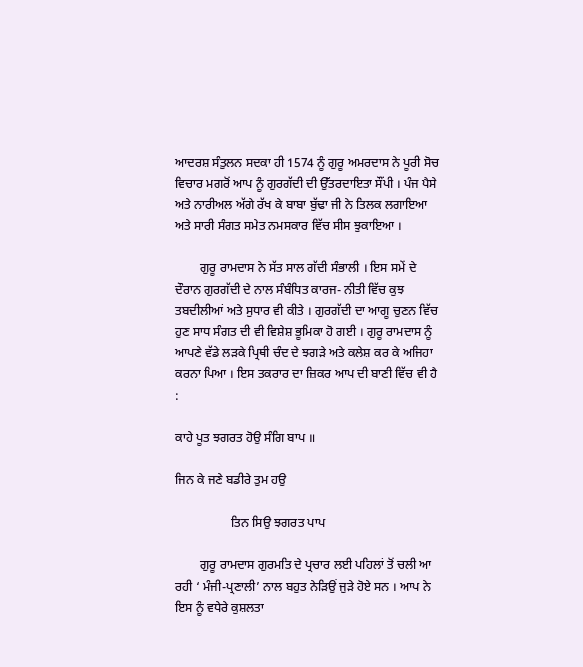ਆਦਰਸ਼ ਸੰਤੁਲਨ ਸਦਕਾ ਹੀ 1574 ਨੂੰ ਗੁਰੂ ਅਮਰਦਾਸ ਨੇ ਪੂਰੀ ਸੋਚ ਵਿਚਾਰ ਮਗਰੋਂ ਆਪ ਨੂੰ ਗੁਰਗੱਦੀ ਦੀ ਉੱਤਰਦਾਇਤਾ ਸੌਂਪੀ । ਪੰਜ ਪੈਸੇ ਅਤੇ ਨਾਰੀਅਲ ਅੱਗੇ ਰੱਖ ਕੇ ਬਾਬਾ ਬੁੱਢਾ ਜੀ ਨੇ ਤਿਲਕ ਲਗਾਇਆ ਅਤੇ ਸਾਰੀ ਸੰਗਤ ਸਮੇਤ ਨਮਸਕਾਰ ਵਿੱਚ ਸੀਸ ਝੁਕਾਇਆ ।

        ਗੁਰੂ ਰਾਮਦਾਸ ਨੇ ਸੱਤ ਸਾਲ ਗੱਦੀ ਸੰਭਾਲੀ । ਇਸ ਸਮੇਂ ਦੇ ਦੌਰਾਨ ਗੁਰਗੱਦੀ ਦੇ ਨਾਲ ਸੰਬੰਧਿਤ ਕਾਰਜ- ਨੀਤੀ ਵਿੱਚ ਕੁਝ ਤਬਦੀਲੀਆਂ ਅਤੇ ਸੁਧਾਰ ਵੀ ਕੀਤੇ । ਗੁਰਗੱਦੀ ਦਾ ਆਗੂ ਚੁਣਨ ਵਿੱਚ ਹੁਣ ਸਾਧ ਸੰਗਤ ਦੀ ਵੀ ਵਿਸ਼ੇਸ਼ ਭੂਮਿਕਾ ਹੋ ਗਈ । ਗੁਰੂ ਰਾਮਦਾਸ ਨੂੰ ਆਪਣੇ ਵੱਡੇ ਲੜਕੇ ਪ੍ਰਿਥੀ ਚੰਦ ਦੇ ਝਗੜੇ ਅਤੇ ਕਲੇਸ਼ ਕਰ ਕੇ ਅਜਿਹਾ ਕਰਨਾ ਪਿਆ । ਇਸ ਤਕਰਾਰ ਦਾ ਜ਼ਿਕਰ ਆਪ ਦੀ ਬਾਣੀ ਵਿੱਚ ਵੀ ਹੈ :

ਕਾਹੇ ਪੂਤ ਝਗਰਤ ਹੋਉ ਸੰਗਿ ਬਾਪ ॥

ਜਿਨ ਕੇ ਜਣੇ ਬਡੀਰੇ ਤੁਮ ਹਉ

                  ਤਿਨ ਸਿਉ ਝਗਰਤ ਪਾਪ

        ਗੁਰੂ ਰਾਮਦਾਸ ਗੁਰਮਤਿ ਦੇ ਪ੍ਰਚਾਰ ਲਈ ਪਹਿਲਾਂ ਤੋਂ ਚਲੀ ਆ ਰਹੀ ‘ ਮੰਜੀ-ਪ੍ਰਣਾਲੀ’ ਨਾਲ ਬਹੁਤ ਨੇੜਿਉਂ ਜੁੜੇ ਹੋਏ ਸਨ । ਆਪ ਨੇ ਇਸ ਨੂੰ ਵਧੇਰੇ ਕੁਸ਼ਲਤਾ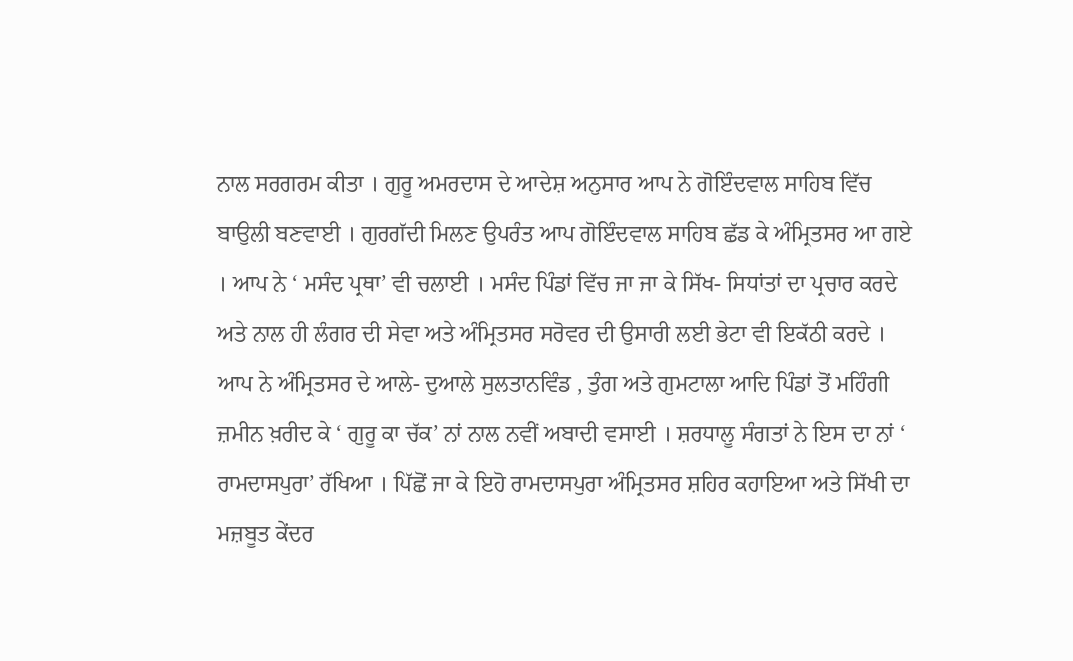ਨਾਲ ਸਰਗਰਮ ਕੀਤਾ । ਗੁਰੂ ਅਮਰਦਾਸ ਦੇ ਆਦੇਸ਼ ਅਨੁਸਾਰ ਆਪ ਨੇ ਗੋਇੰਦਵਾਲ ਸਾਹਿਬ ਵਿੱਚ ਬਾਉਲੀ ਬਣਵਾਈ । ਗੁਰਗੱਦੀ ਮਿਲਣ ਉਪਰੰਤ ਆਪ ਗੋਇੰਦਵਾਲ ਸਾਹਿਬ ਛੱਡ ਕੇ ਅੰਮ੍ਰਿਤਸਰ ਆ ਗਏ । ਆਪ ਨੇ ‘ ਮਸੰਦ ਪ੍ਰਥਾ’ ਵੀ ਚਲਾਈ । ਮਸੰਦ ਪਿੰਡਾਂ ਵਿੱਚ ਜਾ ਜਾ ਕੇ ਸਿੱਖ- ਸਿਧਾਂਤਾਂ ਦਾ ਪ੍ਰਚਾਰ ਕਰਦੇ ਅਤੇ ਨਾਲ ਹੀ ਲੰਗਰ ਦੀ ਸੇਵਾ ਅਤੇ ਅੰਮ੍ਰਿਤਸਰ ਸਰੋਵਰ ਦੀ ਉਸਾਰੀ ਲਈ ਭੇਟਾ ਵੀ ਇਕੱਠੀ ਕਰਦੇ । ਆਪ ਨੇ ਅੰਮ੍ਰਿਤਸਰ ਦੇ ਆਲੇ- ਦੁਆਲੇ ਸੁਲਤਾਨਵਿੰਡ , ਤੁੰਗ ਅਤੇ ਗੁਮਟਾਲਾ ਆਦਿ ਪਿੰਡਾਂ ਤੋਂ ਮਹਿੰਗੀ ਜ਼ਮੀਨ ਖ਼ਰੀਦ ਕੇ ‘ ਗੁਰੂ ਕਾ ਚੱਕ’ ਨਾਂ ਨਾਲ ਨਵੀਂ ਅਬਾਦੀ ਵਸਾਈ । ਸ਼ਰਧਾਲੂ ਸੰਗਤਾਂ ਨੇ ਇਸ ਦਾ ਨਾਂ ‘ ਰਾਮਦਾਸਪੁਰਾ’ ਰੱਖਿਆ । ਪਿੱਛੋਂ ਜਾ ਕੇ ਇਹੋ ਰਾਮਦਾਸਪੁਰਾ ਅੰਮ੍ਰਿਤਸਰ ਸ਼ਹਿਰ ਕਹਾਇਆ ਅਤੇ ਸਿੱਖੀ ਦਾ ਮਜ਼ਬੂਤ ਕੇਂਦਰ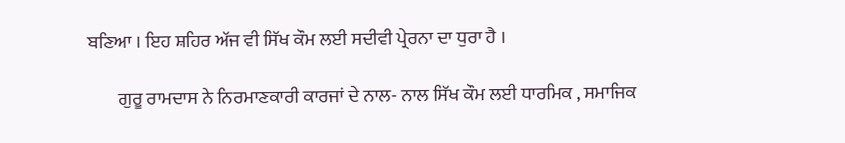ਬਣਿਆ । ਇਹ ਸ਼ਹਿਰ ਅੱਜ ਵੀ ਸਿੱਖ ਕੌਮ ਲਈ ਸਦੀਵੀ ਪ੍ਰੇਰਨਾ ਦਾ ਧੁਰਾ ਹੈ ।

        ਗੁਰੂ ਰਾਮਦਾਸ ਨੇ ਨਿਰਮਾਣਕਾਰੀ ਕਾਰਜਾਂ ਦੇ ਨਾਲ- ਨਾਲ ਸਿੱਖ ਕੌਮ ਲਈ ਧਾਰਮਿਕ , ਸਮਾਜਿਕ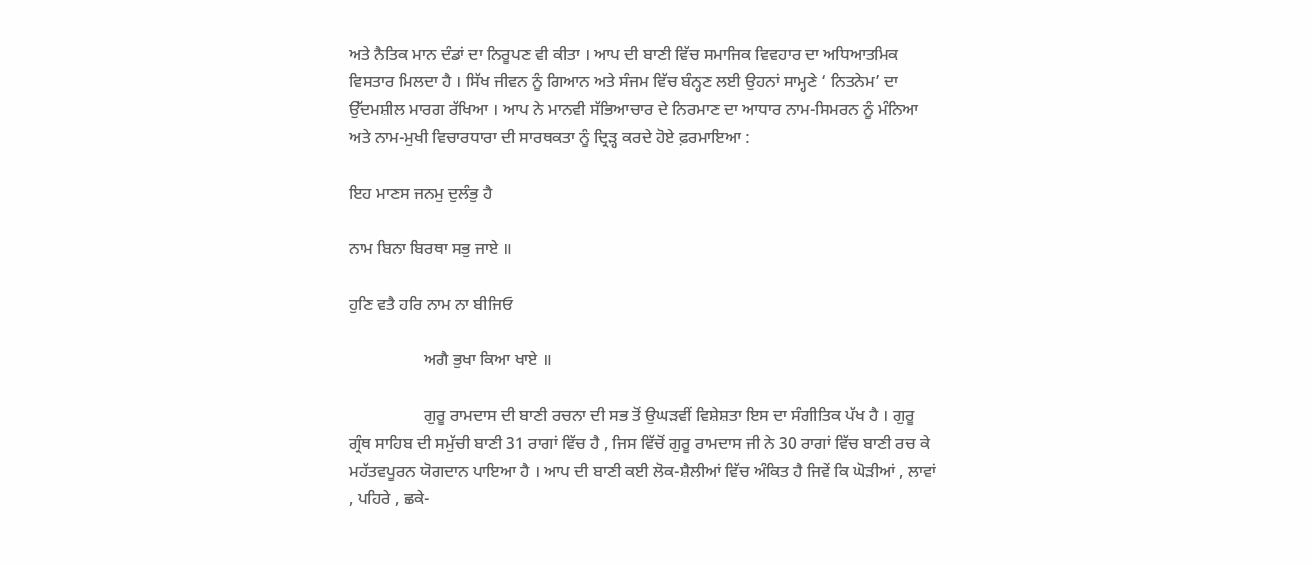ਅਤੇ ਨੈਤਿਕ ਮਾਨ ਦੰਡਾਂ ਦਾ ਨਿਰੂਪਣ ਵੀ ਕੀਤਾ । ਆਪ ਦੀ ਬਾਣੀ ਵਿੱਚ ਸਮਾਜਿਕ ਵਿਵਹਾਰ ਦਾ ਅਧਿਆਤਮਿਕ ਵਿਸਤਾਰ ਮਿਲਦਾ ਹੈ । ਸਿੱਖ ਜੀਵਨ ਨੂੰ ਗਿਆਨ ਅਤੇ ਸੰਜਮ ਵਿੱਚ ਬੰਨ੍ਹਣ ਲਈ ਉਹਨਾਂ ਸਾਮ੍ਹਣੇ ‘ ਨਿਤਨੇਮ’ ਦਾ ਉੱਦਮਸ਼ੀਲ ਮਾਰਗ ਰੱਖਿਆ । ਆਪ ਨੇ ਮਾਨਵੀ ਸੱਭਿਆਚਾਰ ਦੇ ਨਿਰਮਾਣ ਦਾ ਆਧਾਰ ਨਾਮ-ਸਿਮਰਨ ਨੂੰ ਮੰਨਿਆ ਅਤੇ ਨਾਮ-ਮੁਖੀ ਵਿਚਾਰਧਾਰਾ ਦੀ ਸਾਰਥਕਤਾ ਨੂੰ ਦ੍ਰਿੜ੍ਹ ਕਰਦੇ ਹੋਏ ਫ਼ਰਮਾਇਆ :

ਇਹ ਮਾਣਸ ਜਨਮੁ ਦੁਲੰਭੁ ਹੈ

ਨਾਮ ਬਿਨਾ ਬਿਰਥਾ ਸਭੁ ਜਾਏ ॥

ਹੁਣਿ ਵਤੈ ਹਰਿ ਨਾਮ ਨਾ ਬੀਜਿਓ

                  ਅਗੈ ਭੁਖਾ ਕਿਆ ਖਾਏ ॥

                  ਗੁਰੂ ਰਾਮਦਾਸ ਦੀ ਬਾਣੀ ਰਚਨਾ ਦੀ ਸਭ ਤੋਂ ਉਘੜਵੀਂ ਵਿਸ਼ੇਸ਼ਤਾ ਇਸ ਦਾ ਸੰਗੀਤਿਕ ਪੱਖ ਹੈ । ਗੁਰੂ ਗ੍ਰੰਥ ਸਾਹਿਬ ਦੀ ਸਮੁੱਚੀ ਬਾਣੀ 31 ਰਾਗਾਂ ਵਿੱਚ ਹੈ , ਜਿਸ ਵਿੱਚੋਂ ਗੁਰੂ ਰਾਮਦਾਸ ਜੀ ਨੇ 30 ਰਾਗਾਂ ਵਿੱਚ ਬਾਣੀ ਰਚ ਕੇ ਮਹੱਤਵਪੂਰਨ ਯੋਗਦਾਨ ਪਾਇਆ ਹੈ । ਆਪ ਦੀ ਬਾਣੀ ਕਈ ਲੋਕ-ਸ਼ੈਲੀਆਂ ਵਿੱਚ ਅੰਕਿਤ ਹੈ ਜਿਵੇਂ ਕਿ ਘੋੜੀਆਂ , ਲਾਵਾਂ , ਪਹਿਰੇ , ਛਕੇ-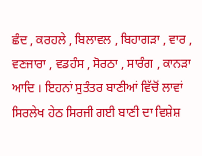ਛੰਦ , ਕਰਹਲੇ , ਬਿਲਾਵਲ , ਬਿਹਾਗੜਾ , ਵਾਰ , ਵਣਜਾਰਾ , ਵਡਹੰਸ , ਸੋਰਠਾ , ਸਾਰੰਗ , ਕਾਨੜਾ ਆਦਿ । ਇਹਨਾਂ ਸੁਤੰਤਰ ਬਾਣੀਆਂ ਵਿੱਚੋਂ ਲਾਵਾਂ ਸਿਰਲੇਖ ਹੇਠ ਸਿਰਜੀ ਗਈ ਬਾਣੀ ਦਾ ਵਿਸ਼ੇਸ਼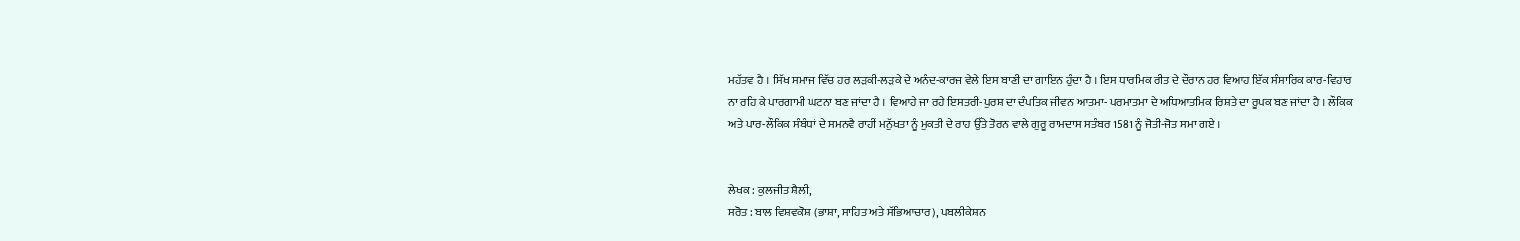ਮਹੱਤਵ ਹੈ । ਸਿੱਖ ਸਮਾਜ ਵਿੱਚ ਹਰ ਲੜਕੀ-ਲੜਕੇ ਦੇ ਅਨੰਦ-ਕਾਰਜ ਵੇਲੇ ਇਸ ਬਾਣੀ ਦਾ ਗਾਇਨ ਹੁੰਦਾ ਹੈ । ਇਸ ਧਾਰਮਿਕ ਰੀਤ ਦੇ ਦੌਰਾਨ ਹਰ ਵਿਆਹ ਇੱਕ ਸੰਸਾਰਿਕ ਕਾਰ-ਵਿਹਾਰ ਨਾ ਰਹਿ ਕੇ ਪਾਰਗਾਮੀ ਘਟਨਾ ਬਣ ਜਾਂਦਾ ਹੈ । ਵਿਆਹੇ ਜਾ ਰਹੇ ਇਸਤਰੀ-ਪੁਰਸ਼ ਦਾ ਦੰਪਤਿਕ ਜੀਵਨ ਆਤਮਾ- ਪਰਮਾਤਮਾ ਦੇ ਅਧਿਆਤਮਿਕ ਰਿਸ਼ਤੇ ਦਾ ਰੂਪਕ ਬਣ ਜਾਂਦਾ ਹੈ । ਲੌਕਿਕ ਅਤੇ ਪਾਰ-ਲੌਕਿਕ ਸੰਬੰਧਾਂ ਦੇ ਸਮਨਵੈ ਰਾਹੀਂ ਮਨੁੱਖਤਾ ਨੂੰ ਮੁਕਤੀ ਦੇ ਰਾਹ ਉੱਤੇ ਤੋਰਨ ਵਾਲੇ ਗੁਰੂ ਰਾਮਦਾਸ ਸਤੰਬਰ 1581 ਨੂੰ ਜੋਤੀ-ਜੋਤ ਸਮਾ ਗਏ ।


ਲੇਖਕ : ਕੁਲਜੀਤ ਸ਼ੈਲੀ,
ਸਰੋਤ : ਬਾਲ ਵਿਸ਼ਵਕੋਸ਼ (ਭਾਸ਼ਾ, ਸਾਹਿਤ ਅਤੇ ਸੱਭਿਆਚਾਰ), ਪਬਲੀਕੇਸ਼ਨ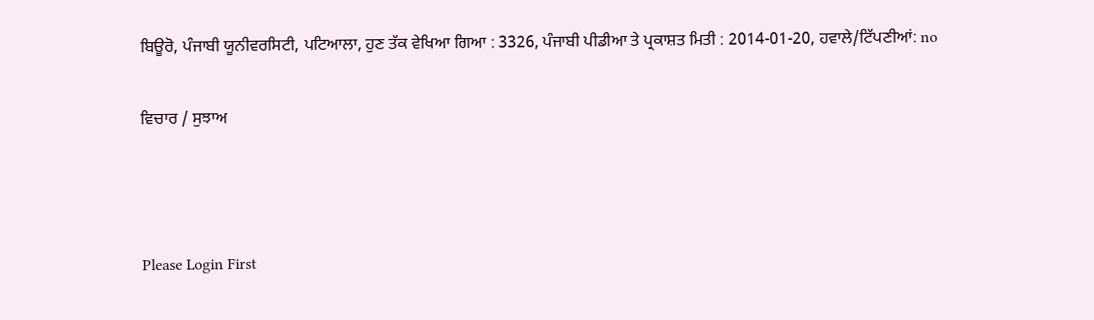ਬਿਊਰੋ, ਪੰਜਾਬੀ ਯੂਨੀਵਰਸਿਟੀ, ਪਟਿਆਲਾ, ਹੁਣ ਤੱਕ ਵੇਖਿਆ ਗਿਆ : 3326, ਪੰਜਾਬੀ ਪੀਡੀਆ ਤੇ ਪ੍ਰਕਾਸ਼ਤ ਮਿਤੀ : 2014-01-20, ਹਵਾਲੇ/ਟਿੱਪਣੀਆਂ: no

ਵਿਚਾਰ / ਸੁਝਾਅ



Please Login First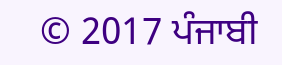© 2017 ਪੰਜਾਬੀ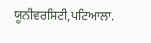ਯੂਨੀਵਰਸਿਟੀ,ਪਟਿਆਲਾ.